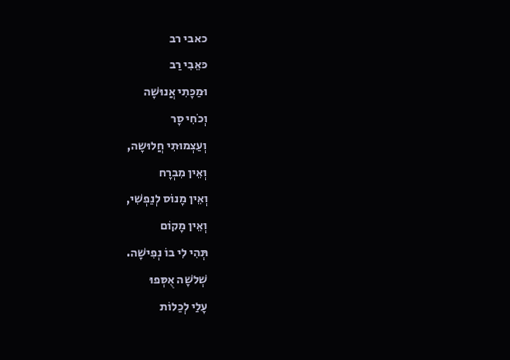כאבי רב
כּאֵבִי רַב
וּמַכָּתִי אֲנוּשָׁה
וְכֹחִי סָר
וְעַצְמוּתִי חֲלוּשָה,
וְאֵין מִבְרָח
וְאֵין מָנוֹס לְנַפְשִׁי,
וְאֵין מָקוֹם
תְּהִי לִי בוֹ נְפִישָׁה.
שְׁלֹשָה אֻסְּפוּ
עָלַי לְכַלוֹת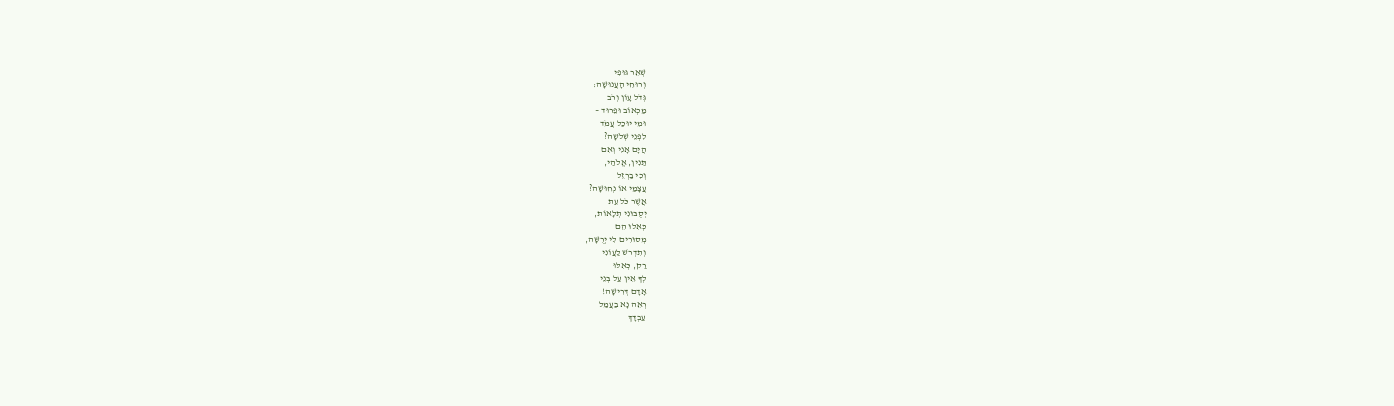שְׁאֵר גּוּפִי
וְרוּחִי הָעֲנוּשָׁה:
גְּדֹל עָוֹן וְרֹב
מַכְאוֹב וּפֵרוּד –
וּמִי יוּכַל עֲמֹד
לִפְנֵי שְׁלֹשָה?
הֲיָם אָנִי וְאִם
תַּנִין, אֱלֹהַי,
וְכִי בַרְזֵל
עֲצָמַי אוֹ נְחוּשָׁה?
אֲשֶׁר כֹּל עֵת
יְסֻבּוּנִי תְלָאוֹת,
כְּאִלוּ הֵם
מְסוּרִים לִי יְרֻשָּׁה,
וְתִדְרשׁ לַעֲוֹנִי
רַק, כְּאִלּוּ
לְךָ אֵין עַל בְּנֵי
אָדָם דְּרִישָׁה!
רְאֵה נָא בַעֲמַל
עַבְדָּךְ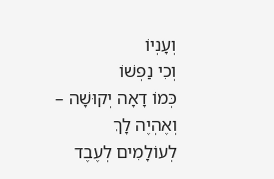וְעָנְיוֹ
וְכִי נַפְשׁוֹ
כְּמוֹ דָאָה יְקוּשָׁה –
וְאֶהְיֶה לָךְ
לְעוֹלָמִים לְעֶבֶד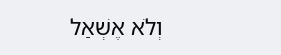וְלֹא אֶשְׁאַל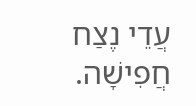עֲדֵי נֶצַח חֲפִישָׁה.